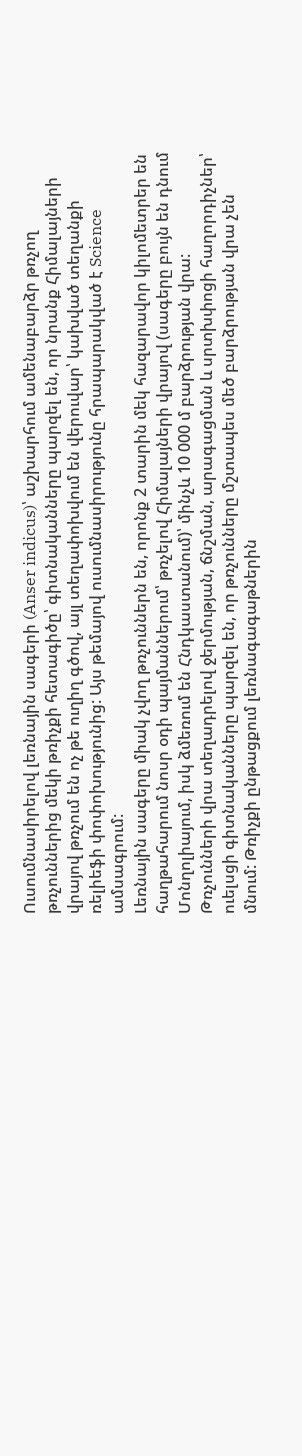Ուսումնասիրելով լեռնային սագերի (Anser indicus)՝ աշխարհում ամենաբարձր թռչող թռչուններից մեկի թռիչքի հետագիծը՝ գիտնականները պարզել են, որ նրանք Հիմալայների վրայով թռչում են ոչ թե ուղիղ գծով, այլ տեղափոխվում են վերուվար՝ կախված տեղանքի ռելիեֆի փոփոխությունից: Այս թեմայով ուսումնասիրությունը հրապարակված է Science ամսագրում:
Լեռնային սագերը միակ չվող թռչուններն են, որոնք 2 տարին մեկ հազարավոր կիլոմետրեր են հաղթահարում նոսր օդի պայմաններում՝ թռչելով Հիմալայների վրայով (սագերը բույն են դնում Մոնղոլիայում, իսկ ձմեռում են Հնդկաստանում)՝ մինչև 10 000 մ բարձրության վրա:
Թռչունների վրա տեղադրելով ջերմության, ճնշման, արագացման և սրտխփոցի հաղորդիչներ՝ ուելսցի գիտնականները պարզել են, որ թռչունները մշտապես մեծ բարձրության վրա չեն մնում: Թռիչքի ընթացքում լեռնագագաթներին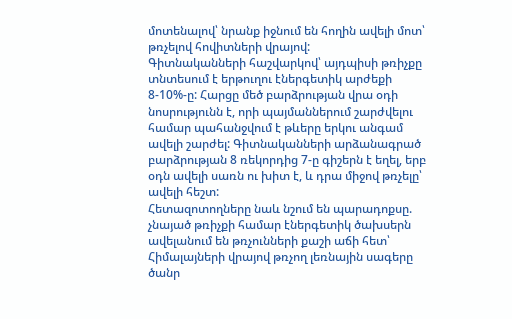մոտենալով՝ նրանք իջնում են հողին ավելի մոտ՝ թռչելով հովիտների վրայով:
Գիտնականների հաշվարկով՝ այդպիսի թռիչքը տնտեսում է երթուղու էներգետիկ արժեքի 8-10%-ը: Հարցը մեծ բարձրության վրա օդի նոսրությունն է, որի պայմաններում շարժվելու համար պահանջվում է թևերը երկու անգամ ավելի շարժել: Գիտնականների արձանագրած բարձրության 8 ռեկորդից 7-ը գիշերն է եղել, երբ օդն ավելի սառն ու խիտ է, և դրա միջով թռչելը՝ ավելի հեշտ:
Հետազոտողները նաև նշում են պարադոքսը. չնայած թռիչքի համար էներգետիկ ծախսերն ավելանում են թռչունների քաշի աճի հետ՝ Հիմալայների վրայով թռչող լեռնային սագերը ծանր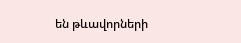են թևավորների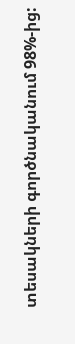տեսակների գործնականում 98%-ից: